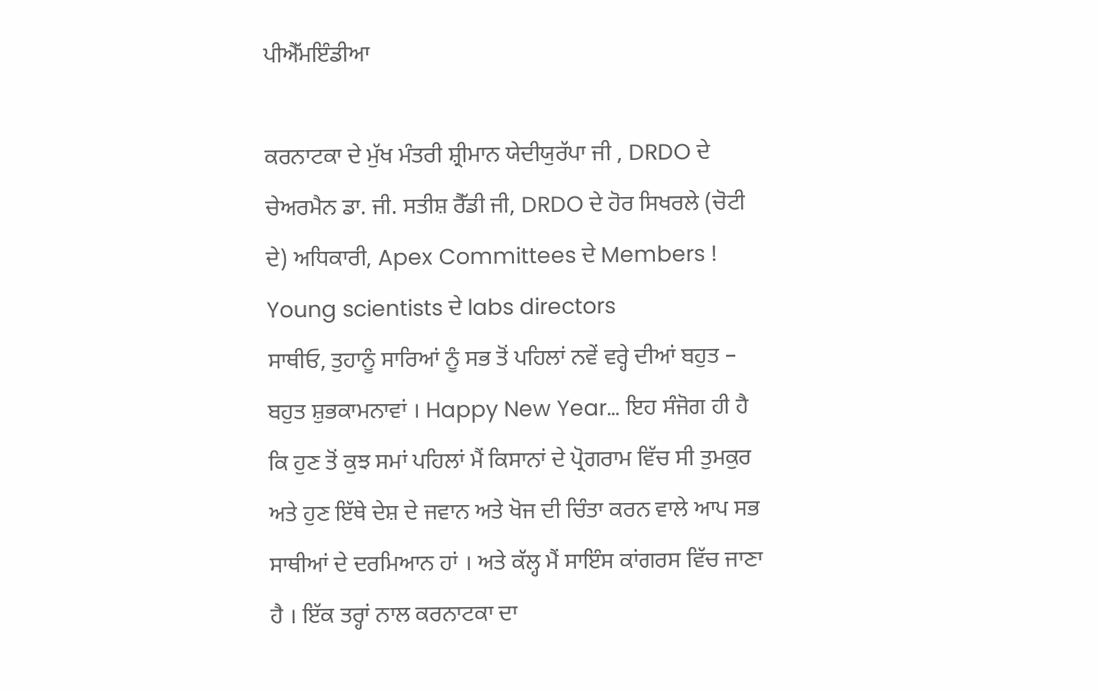ਪੀਐੱਮਇੰਡੀਆ

ਕਰਨਾਟਕਾ ਦੇ ਮੁੱਖ ਮੰਤਰੀ ਸ਼੍ਰੀਮਾਨ ਯੇਦੀਯੁਰੱਪਾ ਜੀ , DRDO ਦੇ ਚੇਅਰਮੈਨ ਡਾ. ਜੀ. ਸਤੀਸ਼ ਰੈੱਡੀ ਜੀ, DRDO ਦੇ ਹੋਰ ਸਿਖਰਲੇ (ਚੋਟੀ ਦੇ) ਅਧਿਕਾਰੀ, Apex Committees ਦੇ Members ! Young scientists ਦੇ labs directors
ਸਾਥੀਓ, ਤੁਹਾਨੂੰ ਸਾਰਿਆਂ ਨੂੰ ਸਭ ਤੋਂ ਪਹਿਲਾਂ ਨਵੇਂ ਵਰ੍ਹੇ ਦੀਆਂ ਬਹੁਤ – ਬਹੁਤ ਸ਼ੁਭਕਾਮਨਾਵਾਂ । Happy New Year… ਇਹ ਸੰਜੋਗ ਹੀ ਹੈ ਕਿ ਹੁਣ ਤੋਂ ਕੁਝ ਸਮਾਂ ਪਹਿਲਾਂ ਮੈਂ ਕਿਸਾਨਾਂ ਦੇ ਪ੍ਰੋਗਰਾਮ ਵਿੱਚ ਸੀ ਤੁਮਕੁਰ ਅਤੇ ਹੁਣ ਇੱਥੇ ਦੇਸ਼ ਦੇ ਜਵਾਨ ਅਤੇ ਖੋਜ ਦੀ ਚਿੰਤਾ ਕਰਨ ਵਾਲੇ ਆਪ ਸਭ ਸਾਥੀਆਂ ਦੇ ਦਰਮਿਆਨ ਹਾਂ । ਅਤੇ ਕੱਲ੍ਹ ਮੈਂ ਸਾਇੰਸ ਕਾਂਗਰਸ ਵਿੱਚ ਜਾਣਾ ਹੈ । ਇੱਕ ਤਰ੍ਹਾਂ ਨਾਲ ਕਰਨਾਟਕਾ ਦਾ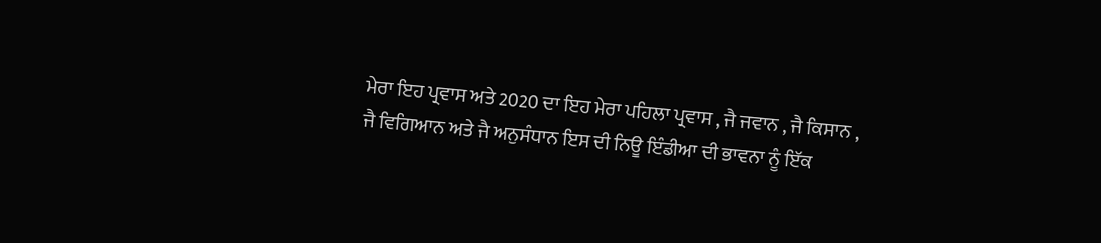ਮੇਰਾ ਇਹ ਪ੍ਰਵਾਸ ਅਤੇ 2020 ਦਾ ਇਹ ਮੇਰਾ ਪਹਿਲਾ ਪ੍ਰਵਾਸ , ਜੈ ਜਵਾਨ , ਜੈ ਕਿਸਾਨ , ਜੈ ਵਿਗਿਆਨ ਅਤੇ ਜੈ ਅਨੁਸੰਧਾਨ ਇਸ ਦੀ ਨਿਊ ਇੰਡੀਆ ਦੀ ਭਾਵਨਾ ਨੂੰ ਇੱਕ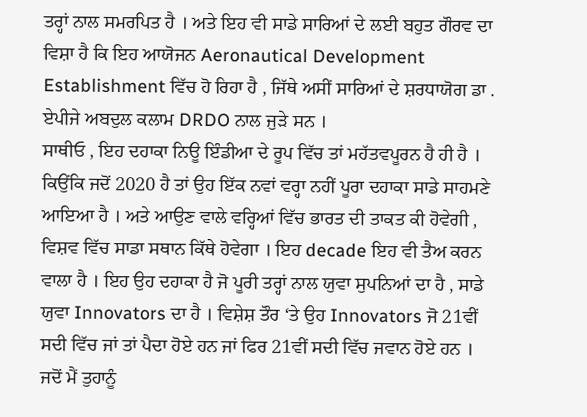ਤਰ੍ਹਾਂ ਨਾਲ ਸਮਰਪਿਤ ਹੈ । ਅਤੇ ਇਹ ਵੀ ਸਾਡੇ ਸਾਰਿਆਂ ਦੇ ਲਈ ਬਹੁਤ ਗੌਰਵ ਦਾ ਵਿਸ਼ਾ ਹੈ ਕਿ ਇਹ ਆਯੋਜਨ Aeronautical Development Establishment ਵਿੱਚ ਹੋ ਰਿਹਾ ਹੈ , ਜਿੱਥੇ ਅਸੀਂ ਸਾਰਿਆਂ ਦੇ ਸ਼ਰਧਾਯੋਗ ਡਾ . ਏਪੀਜੇ ਅਬਦੁਲ ਕਲਾਮ DRDO ਨਾਲ ਜੁੜੇ ਸਨ ।
ਸਾਥੀਓ , ਇਹ ਦਹਾਕਾ ਨਿਊ ਇੰਡੀਆ ਦੇ ਰੂਪ ਵਿੱਚ ਤਾਂ ਮਹੱਤਵਪੂਰਨ ਹੈ ਹੀ ਹੈ । ਕਿਉਂਕਿ ਜਦੋਂ 2020 ਹੈ ਤਾਂ ਉਹ ਇੱਕ ਨਵਾਂ ਵਰ੍ਹਾ ਨਹੀਂ ਪੂਰਾ ਦਹਾਕਾ ਸਾਡੇ ਸਾਹਮਣੇ ਆਇਆ ਹੈ । ਅਤੇ ਆਉਣ ਵਾਲੇ ਵਰ੍ਹਿਆਂ ਵਿੱਚ ਭਾਰਤ ਦੀ ਤਾਕਤ ਕੀ ਹੋਵੇਗੀ , ਵਿਸ਼ਵ ਵਿੱਚ ਸਾਡਾ ਸਥਾਨ ਕਿੱਥੇ ਹੋਵੇਗਾ । ਇਹ decade ਇਹ ਵੀ ਤੈਅ ਕਰਨ ਵਾਲਾ ਹੈ । ਇਹ ਉਹ ਦਹਾਕਾ ਹੈ ਜੋ ਪੂਰੀ ਤਰ੍ਹਾਂ ਨਾਲ ਯੁਵਾ ਸੁਪਨਿਆਂ ਦਾ ਹੈ , ਸਾਡੇ ਯੁਵਾ Innovators ਦਾ ਹੈ । ਵਿਸ਼ੇਸ਼ ਤੌਰ ‘ਤੇ ਉਹ Innovators ਜੋ 21ਵੀਂ ਸਦੀ ਵਿੱਚ ਜਾਂ ਤਾਂ ਪੈਦਾ ਹੋਏ ਹਨ ਜਾਂ ਫਿਰ 21ਵੀਂ ਸਦੀ ਵਿੱਚ ਜਵਾਨ ਹੋਏ ਹਨ । ਜਦੋਂ ਮੈਂ ਤੁਹਾਨੂੰ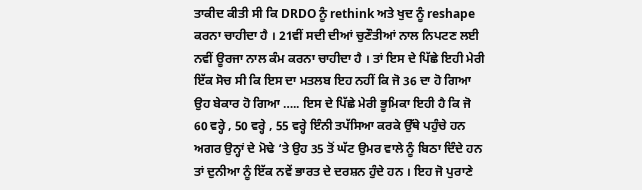ਤਾਕੀਦ ਕੀਤੀ ਸੀ ਕਿ DRDO ਨੂੰ rethink ਅਤੇ ਖੁਦ ਨੂੰ reshape ਕਰਨਾ ਚਾਹੀਦਾ ਹੈ । 21ਵੀਂ ਸਦੀ ਦੀਆਂ ਚੁਣੌਤੀਆਂ ਨਾਲ ਨਿਪਟਣ ਲਈ ਨਵੀਂ ਊਰਜਾ ਨਾਲ ਕੰਮ ਕਰਨਾ ਚਾਹੀਦਾ ਹੈ । ਤਾਂ ਇਸ ਦੇ ਪਿੱਛੇ ਇਹੀ ਮੇਰੀ ਇੱਕ ਸੋਚ ਸੀ ਕਿ ਇਸ ਦਾ ਮਤਲਬ ਇਹ ਨਹੀਂ ਕਿ ਜੋ 36 ਦਾ ਹੋ ਗਿਆ ਉਹ ਬੇਕਾਰ ਹੋ ਗਿਆ ….. ਇਸ ਦੇ ਪਿੱਛੇ ਮੇਰੀ ਭੂਮਿਕਾ ਇਹੀ ਹੈ ਕਿ ਜੋ 60 ਵਰ੍ਹੇ , 50 ਵਰ੍ਹੇ , 55 ਵਰ੍ਹੇ ਇੰਨੀ ਤਪੱਸਿਆ ਕਰਕੇ ਉੱਥੇ ਪਹੁੰਚੇ ਹਨ ਅਗਰ ਉਨ੍ਹਾਂ ਦੇ ਮੋਢੇ ‘ਤੇ ਉਹ 35 ਤੋਂ ਘੱਟ ਉਮਰ ਵਾਲੇ ਨੂੰ ਬਿਠਾ ਦਿੰਦੇ ਹਨ ਤਾਂ ਦੁਨੀਆ ਨੂੰ ਇੱਕ ਨਵੇਂ ਭਾਰਤ ਦੇ ਦਰਸ਼ਨ ਹੁੰਦੇ ਹਨ । ਇਹ ਜੋ ਪੁਰਾਣੇ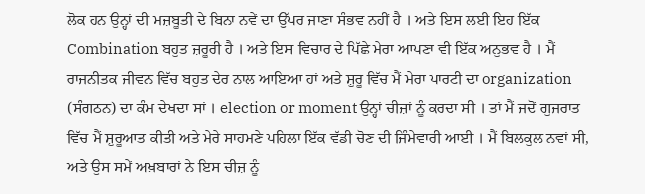ਲੋਕ ਹਨ ਉਨ੍ਹਾਂ ਦੀ ਮਜ਼ਬੂਤੀ ਦੇ ਬਿਨਾ ਨਵੇਂ ਦਾ ਉੱਪਰ ਜਾਣਾ ਸੰਭਵ ਨਹੀਂ ਹੈ । ਅਤੇ ਇਸ ਲਈ ਇਹ ਇੱਕ Combination ਬਹੁਤ ਜ਼ਰੂਰੀ ਹੈ । ਅਤੇ ਇਸ ਵਿਚਾਰ ਦੇ ਪਿੱਛੇ ਮੇਰਾ ਆਪਣਾ ਵੀ ਇੱਕ ਅਨੁਭਵ ਹੈ । ਮੈਂ ਰਾਜਨੀਤਕ ਜੀਵਨ ਵਿੱਚ ਬਹੁਤ ਦੇਰ ਨਾਲ ਆਇਆ ਹਾਂ ਅਤੇ ਸ਼ੁਰੂ ਵਿੱਚ ਮੈਂ ਮੇਰਾ ਪਾਰਟੀ ਦਾ organization (ਸੰਗਠਨ) ਦਾ ਕੰਮ ਦੇਖਦਾ ਸਾਂ । election or moment ਉਨ੍ਹਾਂ ਚੀਜ਼ਾਂ ਨੂੰ ਕਰਦਾ ਸੀ । ਤਾਂ ਮੈਂ ਜਦੋਂ ਗੁਜਰਾਤ ਵਿੱਚ ਮੈਂ ਸ਼ੁਰੂਆਤ ਕੀਤੀ ਅਤੇ ਮੇਰੇ ਸਾਹਮਣੇ ਪਹਿਲਾ ਇੱਕ ਵੱਡੀ ਚੋਣ ਦੀ ਜਿੰਮੇਵਾਰੀ ਆਈ । ਮੈਂ ਬਿਲਕੁਲ ਨਵਾਂ ਸੀ, ਅਤੇ ਉਸ ਸਮੇਂ ਅਖ਼ਬਾਰਾਂ ਨੇ ਇਸ ਚੀਜ਼ ਨੂੰ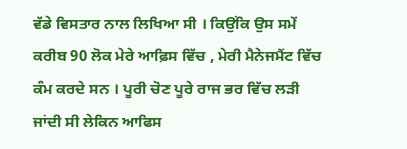ਵੱਡੇ ਵਿਸਤਾਰ ਨਾਲ ਲਿਖਿਆ ਸੀ । ਕਿਉਂਕਿ ਉਸ ਸਮੇਂ ਕਰੀਬ 90 ਲੋਕ ਮੇਰੇ ਆਫ਼ਿਸ ਵਿੱਚ , ਮੇਰੀ ਮੈਨੇਜਮੈਂਟ ਵਿੱਚ ਕੰਮ ਕਰਦੇ ਸਨ । ਪੂਰੀ ਚੋਣ ਪੂਰੇ ਰਾਜ ਭਰ ਵਿੱਚ ਲੜੀ ਜਾਂਦੀ ਸੀ ਲੇਕਿਨ ਆਫਿਸ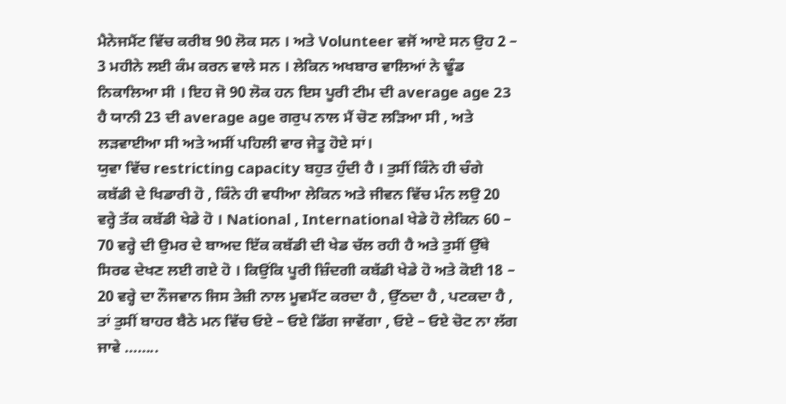ਮੈਨੇਜਮੈਂਟ ਵਿੱਚ ਕਰੀਬ 90 ਲੋਕ ਸਨ । ਅਤੇ Volunteer ਵਜੋਂ ਆਏ ਸਨ ਉਹ 2 – 3 ਮਹੀਨੇ ਲਈ ਕੰਮ ਕਰਨ ਵਾਲੇ ਸਨ । ਲੇਕਿਨ ਅਖਬਾਰ ਵਾਲਿਆਂ ਨੇ ਢੂੰਡ ਨਿਕਾਲਿਆ ਸੀ । ਇਹ ਜੋ 90 ਲੋਕ ਹਨ ਇਸ ਪੂਰੀ ਟੀਮ ਦੀ average age 23 ਹੈ ਯਾਨੀ 23 ਦੀ average age ਗਰੁਪ ਨਾਲ ਮੈਂ ਚੋਣ ਲੜਿਆ ਸੀ , ਅਤੇ ਲੜਵਾਈਆ ਸੀ ਅਤੇ ਅਸੀਂ ਪਹਿਲੀ ਵਾਰ ਜੇਤੂ ਹੋਏ ਸਾਂ।
ਯੁਵਾ ਵਿੱਚ restricting capacity ਬਹੁਤ ਹੁੰਦੀ ਹੈ । ਤੁਸੀਂ ਕਿੰਨੇ ਹੀ ਚੰਗੇ ਕਬੱਡੀ ਦੇ ਖਿਡਾਰੀ ਹੋ , ਕਿੰਨੇ ਹੀ ਵਧੀਆ ਲੇਕਿਨ ਅਤੇ ਜੀਵਨ ਵਿੱਚ ਮੰਨ ਲਉ 20 ਵਰ੍ਹੇ ਤੱਕ ਕਬੱਡੀ ਖੇਡੇ ਹੋ । National , International ਖੇਡੇ ਹੋ ਲੇਕਿਨ 60 – 70 ਵਰ੍ਹੇ ਦੀ ਉਮਰ ਦੇ ਬਾਅਦ ਇੱਕ ਕਬੱਡੀ ਦੀ ਖੇਡ ਚੱਲ ਰਹੀ ਹੈ ਅਤੇ ਤੁਸੀਂ ਉੱਥੇ ਸਿਰਫ ਦੇਖਣ ਲਈ ਗਏ ਹੋ । ਕਿਉਂਕਿ ਪੂਰੀ ਜ਼ਿੰਦਗੀ ਕਬੱਡੀ ਖੇਡੇ ਹੋ ਅਤੇ ਕੋਈ 18 – 20 ਵਰ੍ਹੇ ਦਾ ਨੌਜਵਾਨ ਜਿਸ ਤੇਜ਼ੀ ਨਾਲ ਮੂਵਮੈਂਟ ਕਰਦਾ ਹੈ , ਉੱਠਦਾ ਹੈ , ਪਟਕਦਾ ਹੈ , ਤਾਂ ਤੁਸੀਂ ਬਾਹਰ ਬੈਠੇ ਮਨ ਵਿੱਚ ਓਏ – ਓਏ ਡਿੱਗ ਜਾਵੇਂਗਾ , ਓਏ – ਓਏ ਚੋਟ ਨਾ ਲੱਗ ਜਾਵੇ ……..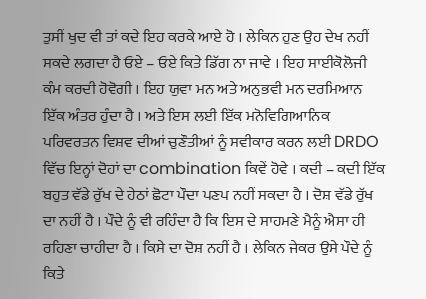ਤੁਸੀਂ ਖੁਦ ਵੀ ਤਾਂ ਕਦੇ ਇਹ ਕਰਕੇ ਆਏ ਹੋ । ਲੇਕਿਨ ਹੁਣ ਉਹ ਦੇਖ ਨਹੀਂ ਸਕਦੇ ਲਗਦਾ ਹੈ ਓਏ – ਓਏ ਕਿਤੇ ਡਿੱਗ ਨਾ ਜਾਵੇ । ਇਹ ਸਾਈਕੋਲੋਜੀ ਕੰਮ ਕਰਦੀ ਹੋਵੋਗੀ । ਇਹ ਯੁਵਾ ਮਨ ਅਤੇ ਅਨੁਭਵੀ ਮਨ ਦਰਮਿਆਨ ਇੱਕ ਅੰਤਰ ਹੁੰਦਾ ਹੈ । ਅਤੇ ਇਸ ਲਈ ਇੱਕ ਮਨੋਵਿਗਿਆਨਿਕ ਪਰਿਵਰਤਨ ਵਿਸ਼ਵ ਦੀਆਂ ਚੁਣੌਤੀਆਂ ਨੂੰ ਸਵੀਕਾਰ ਕਰਨ ਲਈ DRDO ਵਿੱਚ ਇਨ੍ਹਾਂ ਦੋਹਾਂ ਦਾ combination ਕਿਵੇਂ ਹੋਵੇ । ਕਦੀ – ਕਦੀ ਇੱਕ ਬਹੁਤ ਵੱਡੇ ਰੁੱਖ ਦੇ ਹੇਠਾਂ ਛੋਟਾ ਪੌਦਾ ਪਣਪ ਨਹੀਂ ਸਕਦਾ ਹੈ । ਦੋਸ਼ ਵੱਡੇ ਰੁੱਖ ਦਾ ਨਹੀਂ ਹੈ । ਪੌਦੇ ਨੂੰ ਵੀ ਰਹਿੰਦਾ ਹੈ ਕਿ ਇਸ ਦੇ ਸਾਹਮਣੇ ਮੈਨੂੰ ਐਸਾ ਹੀ ਰਹਿਣਾ ਚਾਹੀਦਾ ਹੈ । ਕਿਸੇ ਦਾ ਦੋਸ਼ ਨਹੀਂ ਹੈ । ਲੇਕਿਨ ਜੇਕਰ ਉਸੇ ਪੌਦੇ ਨੂੰ ਕਿਤੇ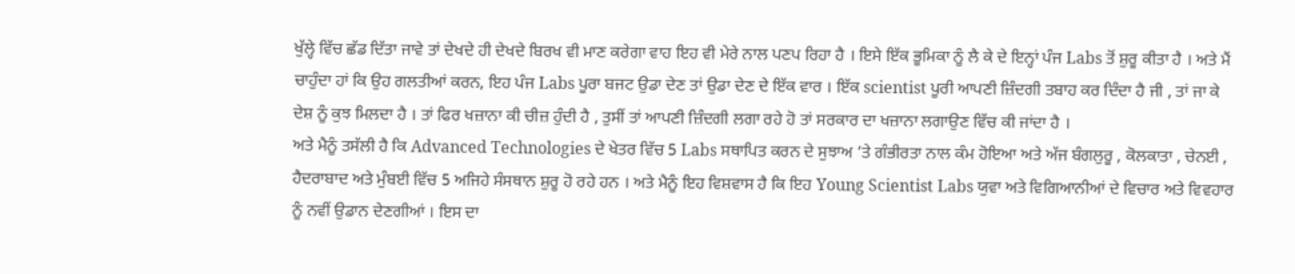ਖੁੱਲ੍ਹੇ ਵਿੱਚ ਛੱਡ ਦਿੱਤਾ ਜਾਵੇ ਤਾਂ ਦੇਖਦੇ ਹੀ ਦੇਖਦੇ ਬਿਰਖ ਵੀ ਮਾਣ ਕਰੇਗਾ ਵਾਹ ਇਹ ਵੀ ਮੇਰੇ ਨਾਲ ਪਣਪ ਰਿਹਾ ਹੈ । ਇਸੇ ਇੱਕ ਭੂਮਿਕਾ ਨੂੰ ਲੈ ਕੇ ਦੇ ਇਨ੍ਹਾਂ ਪੰਜ Labs ਤੋਂ ਸ਼ੁਰੂ ਕੀਤਾ ਹੈ । ਅਤੇ ਮੈਂ ਚਾਹੁੰਦਾ ਹਾਂ ਕਿ ਉਹ ਗਲਤੀਆਂ ਕਰਨ, ਇਹ ਪੰਜ Labs ਪੂਰਾ ਬਜਟ ਉਡਾ ਦੇਣ ਤਾਂ ਉਡਾ ਦੇਣ ਦੇ ਇੱਕ ਵਾਰ । ਇੱਕ scientist ਪੂਰੀ ਆਪਣੀ ਜ਼ਿੰਦਗੀ ਤਬਾਹ ਕਰ ਦਿੰਦਾ ਹੈ ਜੀ , ਤਾਂ ਜਾ ਕੇ ਦੇਸ਼ ਨੂੰ ਕੁਝ ਮਿਲਦਾ ਹੈ । ਤਾਂ ਫਿਰ ਖਜ਼ਾਨਾ ਕੀ ਚੀਜ਼ ਹੁੰਦੀ ਹੈ , ਤੁਸੀਂ ਤਾਂ ਆਪਣੀ ਜ਼ਿੰਦਗੀ ਲਗਾ ਰਹੇ ਹੋ ਤਾਂ ਸਰਕਾਰ ਦਾ ਖਜ਼ਾਨਾ ਲਗਾਉਣ ਵਿੱਚ ਕੀ ਜਾਂਦਾ ਹੈ ।
ਅਤੇ ਮੈਨੂੰ ਤਸੱਲੀ ਹੈ ਕਿ Advanced Technologies ਦੇ ਖੇਤਰ ਵਿੱਚ 5 Labs ਸਥਾਪਿਤ ਕਰਨ ਦੇ ਸੁਝਾਅ ‘ਤੇ ਗੰਭੀਰਤਾ ਨਾਲ ਕੰਮ ਹੋਇਆ ਅਤੇ ਅੱਜ ਬੰਗਲੁਰੂ , ਕੋਲਕਾਤਾ , ਚੇਨਈ , ਹੈਦਰਾਬਾਦ ਅਤੇ ਮੁੰਬਈ ਵਿੱਚ 5 ਅਜਿਹੇ ਸੰਸਥਾਨ ਸ਼ੁਰੂ ਹੋ ਰਹੇ ਹਨ । ਅਤੇ ਮੈਨੂੰ ਇਹ ਵਿਸ਼ਵਾਸ ਹੈ ਕਿ ਇਹ Young Scientist Labs ਯੁਵਾ ਅਤੇ ਵਿਗਿਆਨੀਆਂ ਦੇ ਵਿਚਾਰ ਅਤੇ ਵਿਵਹਾਰ ਨੂੰ ਨਵੀਂ ਉਡਾਨ ਦੇਣਗੀਆਂ । ਇਸ ਦਾ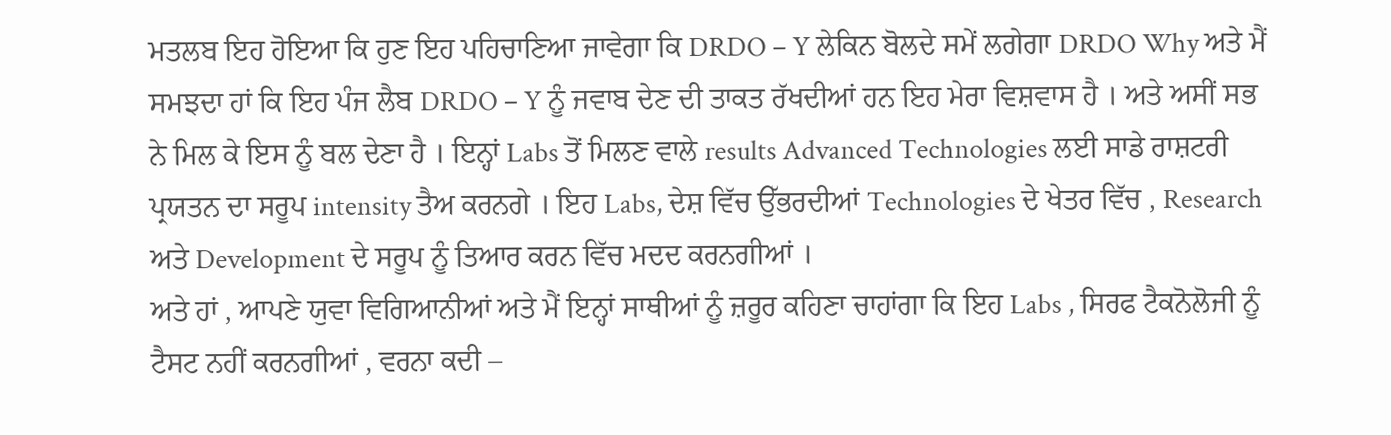ਮਤਲਬ ਇਹ ਹੋਇਆ ਕਿ ਹੁਣ ਇਹ ਪਹਿਚਾਣਿਆ ਜਾਵੇਗਾ ਕਿ DRDO – Y ਲੇਕਿਨ ਬੋਲਦੇ ਸਮੇਂ ਲਗੇਗਾ DRDO Why ਅਤੇ ਮੈਂ ਸਮਝਦਾ ਹਾਂ ਕਿ ਇਹ ਪੰਜ ਲੈਬ DRDO – Y ਨੂੰ ਜਵਾਬ ਦੇਣ ਦੀ ਤਾਕਤ ਰੱਖਦੀਆਂ ਹਨ ਇਹ ਮੇਰਾ ਵਿਸ਼ਵਾਸ ਹੈ । ਅਤੇ ਅਸੀਂ ਸਭ ਨੇ ਮਿਲ ਕੇ ਇਸ ਨੂੰ ਬਲ ਦੇਣਾ ਹੈ । ਇਨ੍ਹਾਂ Labs ਤੋਂ ਮਿਲਣ ਵਾਲੇ results Advanced Technologies ਲਈ ਸਾਡੇ ਰਾਸ਼ਟਰੀ ਪ੍ਰਯਤਨ ਦਾ ਸਰੂਪ intensity ਤੈਅ ਕਰਨਗੇ । ਇਹ Labs, ਦੇਸ਼ ਵਿੱਚ ਉੱਭਰਦੀਆਂ Technologies ਦੇ ਖੇਤਰ ਵਿੱਚ , Research ਅਤੇ Development ਦੇ ਸਰੂਪ ਨੂੰ ਤਿਆਰ ਕਰਨ ਵਿੱਚ ਮਦਦ ਕਰਨਗੀਆਂ ।
ਅਤੇ ਹਾਂ , ਆਪਣੇ ਯੁਵਾ ਵਿਗਿਆਨੀਆਂ ਅਤੇ ਮੈਂ ਇਨ੍ਹਾਂ ਸਾਥੀਆਂ ਨੂੰ ਜ਼ਰੂਰ ਕਹਿਣਾ ਚਾਹਾਂਗਾ ਕਿ ਇਹ Labs , ਸਿਰਫ ਟੈਕਨੋਲੋਜੀ ਨੂੰ ਟੈਸਟ ਨਹੀਂ ਕਰਨਗੀਆਂ , ਵਰਨਾ ਕਦੀ –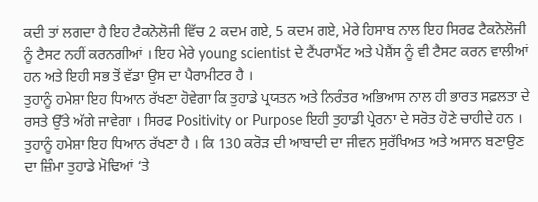ਕਦੀ ਤਾਂ ਲਗਦਾ ਹੈ ਇਹ ਟੈਕਨੋਲੋਜੀ ਵਿੱਚ 2 ਕਦਮ ਗਏ, 5 ਕਦਮ ਗਏ, ਮੇਰੇ ਹਿਸਾਬ ਨਾਲ ਇਹ ਸਿਰਫ ਟੈਕਨੋਲੋਜੀ ਨੂੰ ਟੈਸਟ ਨਹੀਂ ਕਰਨਗੀਆਂ । ਇਹ ਮੇਰੇ young scientist ਦੇ ਟੈਂਪਰਾਮੈਂਟ ਅਤੇ ਪੇਸ਼ੈਂਸ ਨੂੰ ਵੀ ਟੈਸਟ ਕਰਨ ਵਾਲੀਆਂ ਹਨ ਅਤੇ ਇਹੀ ਸਭ ਤੋਂ ਵੱਡਾ ਉਸ ਦਾ ਪੈਰਾਮੀਟਰ ਹੈ ।
ਤੁਹਾਨੂੰ ਹਮੇਸ਼ਾ ਇਹ ਧਿਆਨ ਰੱਖਣਾ ਹੋਵੇਗਾ ਕਿ ਤੁਹਾਡੇ ਪ੍ਰਯਤਨ ਅਤੇ ਨਿਰੰਤਰ ਅਭਿਆਸ ਨਾਲ ਹੀ ਭਾਰਤ ਸਫ਼ਲਤਾ ਦੇ ਰਸਤੇ ਉੱਤੇ ਅੱਗੇ ਜਾਵੇਗਾ । ਸਿਰਫ Positivity or Purpose ਇਹੀ ਤੁਹਾਡੀ ਪ੍ਰੇਰਨਾ ਦੇ ਸਰੋਤ ਹੋਣੇ ਚਾਹੀਦੇ ਹਨ । ਤੁਹਾਨੂੰ ਹਮੇਸ਼ਾ ਇਹ ਧਿਆਨ ਰੱਖਣਾ ਹੈ । ਕਿ 130 ਕਰੋੜ ਦੀ ਆਬਾਦੀ ਦਾ ਜੀਵਨ ਸੁਰੱਖਿਅਤ ਅਤੇ ਅਸਾਨ ਬਣਾਉਣ ਦਾ ਜ਼ਿੰਮਾ ਤੁਹਾਡੇ ਮੋਢਿਆਂ ‘ਤੇ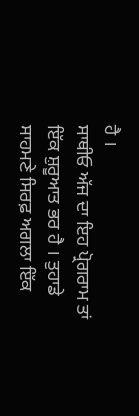ਹੈ ।
ਸਾਥੀਓ ਅੱਜ ਦਾ ਇਹ ਪ੍ਰੋਗਰਾਮ ਤਾਂ ਇੱਕ ਸ਼ੁਰੂਆਤ ਭਰ ਹੈ । ਤੁਹਾਡੇ ਸਾਹਮਣੇ ਸਿਰਫ਼ ਅਗਲਾ ਇੱਕ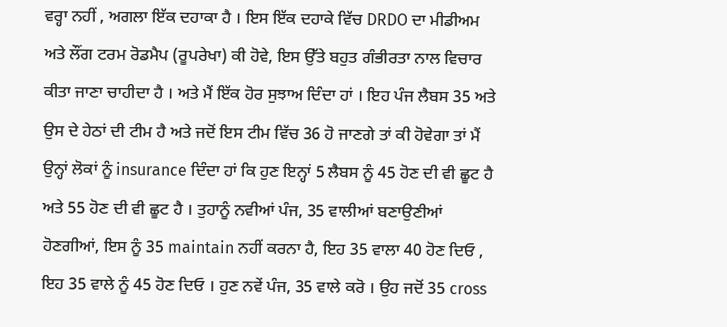ਵਰ੍ਹਾ ਨਹੀਂ , ਅਗਲਾ ਇੱਕ ਦਹਾਕਾ ਹੈ । ਇਸ ਇੱਕ ਦਹਾਕੇ ਵਿੱਚ DRDO ਦਾ ਮੀਡੀਅਮ ਅਤੇ ਲੌਂਗ ਟਰਮ ਰੋਡਮੈਪ (ਰੂਪਰੇਖਾ) ਕੀ ਹੋਵੇ, ਇਸ ਉੱਤੇ ਬਹੁਤ ਗੰਭੀਰਤਾ ਨਾਲ ਵਿਚਾਰ ਕੀਤਾ ਜਾਣਾ ਚਾਹੀਦਾ ਹੈ । ਅਤੇ ਮੈਂ ਇੱਕ ਹੋਰ ਸੁਝਾਅ ਦਿੰਦਾ ਹਾਂ । ਇਹ ਪੰਜ ਲੈਬਸ 35 ਅਤੇ ਉਸ ਦੇ ਹੇਠਾਂ ਦੀ ਟੀਮ ਹੈ ਅਤੇ ਜਦੋਂ ਇਸ ਟੀਮ ਵਿੱਚ 36 ਹੋ ਜਾਣਗੇ ਤਾਂ ਕੀ ਹੋਵੇਗਾ ਤਾਂ ਮੈਂ ਉਨ੍ਹਾਂ ਲੋਕਾਂ ਨੂੰ insurance ਦਿੰਦਾ ਹਾਂ ਕਿ ਹੁਣ ਇਨ੍ਹਾਂ 5 ਲੈਬਸ ਨੂੰ 45 ਹੋਣ ਦੀ ਵੀ ਛੂਟ ਹੈ ਅਤੇ 55 ਹੋਣ ਦੀ ਵੀ ਛੂਟ ਹੈ । ਤੁਹਾਨੂੰ ਨਵੀਆਂ ਪੰਜ, 35 ਵਾਲੀਆਂ ਬਣਾਉਣੀਆਂ ਹੋਣਗੀਆਂ, ਇਸ ਨੂੰ 35 maintain ਨਹੀਂ ਕਰਨਾ ਹੈ, ਇਹ 35 ਵਾਲਾ 40 ਹੋਣ ਦਿਓ , ਇਹ 35 ਵਾਲੇ ਨੂੰ 45 ਹੋਣ ਦਿਓ । ਹੁਣ ਨਵੇਂ ਪੰਜ, 35 ਵਾਲੇ ਕਰੋ । ਉਹ ਜਦੋਂ 35 cross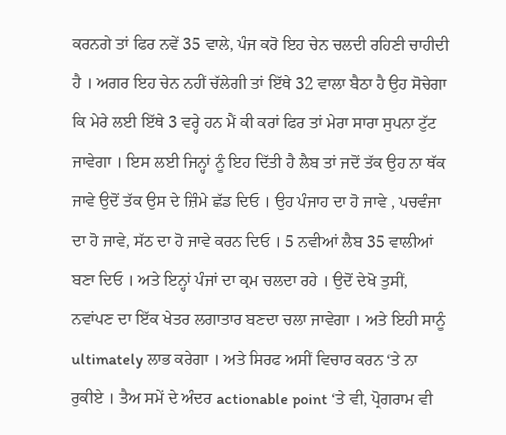ਕਰਨਗੇ ਤਾਂ ਫਿਰ ਨਵੇਂ 35 ਵਾਲੇ, ਪੰਜ ਕਰੋ ਇਹ ਚੇਨ ਚਲਦੀ ਰਹਿਣੀ ਚਾਹੀਦੀ ਹੈ । ਅਗਰ ਇਹ ਚੇਨ ਨਹੀਂ ਚੱਲੇਗੀ ਤਾਂ ਇੱਥੇ 32 ਵਾਲਾ ਬੈਠਾ ਹੈ ਉਹ ਸੋਚੇਗਾ ਕਿ ਮੇਰੇ ਲਈ ਇੱਥੇ 3 ਵਰ੍ਹੇ ਹਨ ਮੈਂ ਕੀ ਕਰਾਂ ਫਿਰ ਤਾਂ ਮੇਰਾ ਸਾਰਾ ਸੁਪਨਾ ਟੁੱਟ ਜਾਵੇਗਾ । ਇਸ ਲਈ ਜਿਨ੍ਹਾਂ ਨੂੰ ਇਹ ਦਿੱਤੀ ਹੈ ਲੈਬ ਤਾਂ ਜਦੋਂ ਤੱਕ ਉਹ ਨਾ ਥੱਕ ਜਾਵੇ ਉਦੋਂ ਤੱਕ ਉਸ ਦੇ ਜ਼ਿੰਮੇ ਛੱਡ ਦਿਓ । ਉਹ ਪੰਜਾਹ ਦਾ ਹੋ ਜਾਵੇ , ਪਚਵੰਜਾ ਦਾ ਹੋ ਜਾਵੇ, ਸੱਠ ਦਾ ਹੋ ਜਾਵੇ ਕਰਨ ਦਿਓ । 5 ਨਵੀਆਂ ਲੈਬ 35 ਵਾਲੀਆਂ ਬਣਾ ਦਿਓ । ਅਤੇ ਇਨ੍ਹਾਂ ਪੰਜਾਂ ਦਾ ਕ੍ਰਮ ਚਲਦਾ ਰਹੇ । ਉਦੋਂ ਦੇਖੋ ਤੁਸੀਂ, ਨਵਾਂਪਣ ਦਾ ਇੱਕ ਖੇਤਰ ਲਗਾਤਾਰ ਬਣਦਾ ਚਲਾ ਜਾਵੇਗਾ । ਅਤੇ ਇਹੀ ਸਾਨੂੰ ultimately ਲਾਭ ਕਰੇਗਾ । ਅਤੇ ਸਿਰਫ ਅਸੀਂ ਵਿਚਾਰ ਕਰਨ ‘ਤੇ ਨਾ ਰੁਕੀਏ । ਤੈਅ ਸਮੇਂ ਦੇ ਅੰਦਰ actionable point ‘ਤੇ ਵੀ, ਪ੍ਰੋਗਰਾਮ ਵੀ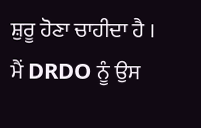ਸ਼ੁਰੂ ਹੋਣਾ ਚਾਹੀਦਾ ਹੈ ।
ਮੈਂ DRDO ਨੂੰ ਉਸ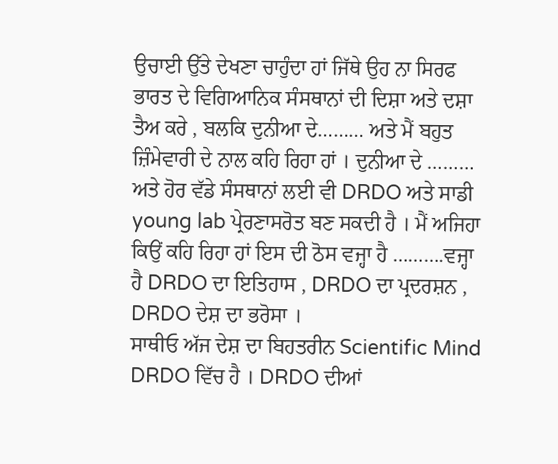ਉਚਾਈ ਉੱਤੇ ਦੇਖਣਾ ਚਾਹੁੰਦਾ ਹਾਂ ਜਿੱਥੇ ਉਹ ਨਾ ਸਿਰਫ ਭਾਰਤ ਦੇ ਵਿਗਿਆਨਿਕ ਸੰਸਥਾਨਾਂ ਦੀ ਦਿਸ਼ਾ ਅਤੇ ਦਸ਼ਾ ਤੈਅ ਕਰੇ , ਬਲਕਿ ਦੁਨੀਆ ਦੇ……… ਅਤੇ ਮੈਂ ਬਹੁਤ ਜ਼ਿੰਮੇਵਾਰੀ ਦੇ ਨਾਲ ਕਹਿ ਰਿਹਾ ਹਾਂ । ਦੁਨੀਆ ਦੇ ……… ਅਤੇ ਹੋਰ ਵੱਡੇ ਸੰਸਥਾਨਾਂ ਲਈ ਵੀ DRDO ਅਤੇ ਸਾਡੀ young lab ਪ੍ਰੇਰਣਾਸਰੋਤ ਬਣ ਸਕਦੀ ਹੈ । ਮੈਂ ਅਜਿਹਾ ਕਿਉਂ ਕਹਿ ਰਿਹਾ ਹਾਂ ਇਸ ਦੀ ਠੋਸ ਵਜ੍ਹਾ ਹੈ ……….ਵਜ੍ਹਾ ਹੈ DRDO ਦਾ ਇਤਿਹਾਸ , DRDO ਦਾ ਪ੍ਰਦਰਸ਼ਨ , DRDO ਦੇਸ਼ ਦਾ ਭਰੋਸਾ ।
ਸਾਥੀਓ ਅੱਜ ਦੇਸ਼ ਦਾ ਬਿਹਤਰੀਨ Scientific Mind DRDO ਵਿੱਚ ਹੈ । DRDO ਦੀਆਂ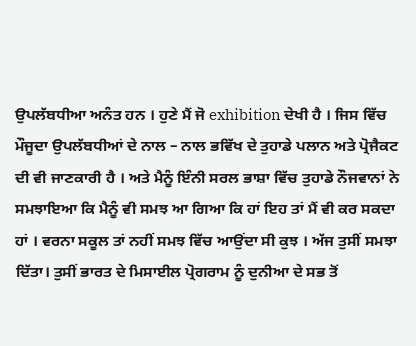ਉਪਲੱਬਧੀਆ ਅਨੰਤ ਹਨ । ਹੁਣੇ ਮੈਂ ਜੋ exhibition ਦੇਖੀ ਹੈ । ਜਿਸ ਵਿੱਚ ਮੌਜੂਦਾ ਉਪਲੱਬਧੀਆਂ ਦੇ ਨਾਲ – ਨਾਲ ਭਵਿੱਖ ਦੇ ਤੁਹਾਡੇ ਪਲਾਨ ਅਤੇ ਪ੍ਰੋਜੈਕਟ ਦੀ ਵੀ ਜਾਣਕਾਰੀ ਹੈ । ਅਤੇ ਮੈਨੂੰ ਇੰਨੀ ਸਰਲ ਭਾਸ਼ਾ ਵਿੱਚ ਤੁਹਾਡੇ ਨੌਜਵਾਨਾਂ ਨੇ ਸਮਝਾਇਆ ਕਿ ਮੈਨੂੰ ਵੀ ਸਮਝ ਆ ਗਿਆ ਕਿ ਹਾਂ ਇਹ ਤਾਂ ਮੈਂ ਵੀ ਕਰ ਸਕਦਾ ਹਾਂ । ਵਰਨਾ ਸਕੂਲ ਤਾਂ ਨਹੀਂ ਸਮਝ ਵਿੱਚ ਆਉਂਦਾ ਸੀ ਕੁਝ । ਅੱਜ ਤੁਸੀਂ ਸਮਝਾ ਦਿੱਤਾ। ਤੁਸੀਂ ਭਾਰਤ ਦੇ ਮਿਸਾਈਲ ਪ੍ਰੋਗਰਾਮ ਨੂੰ ਦੁਨੀਆ ਦੇ ਸਭ ਤੋਂ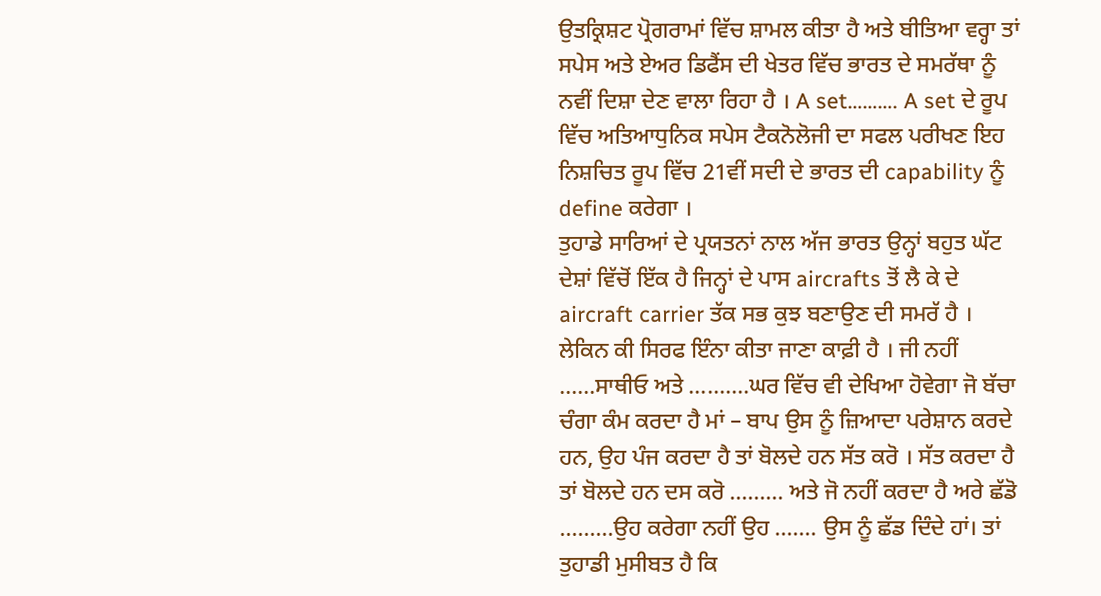ਉਤਕ੍ਰਿਸ਼ਟ ਪ੍ਰੋਗਰਾਮਾਂ ਵਿੱਚ ਸ਼ਾਮਲ ਕੀਤਾ ਹੈ ਅਤੇ ਬੀਤਿਆ ਵਰ੍ਹਾ ਤਾਂ ਸਪੇਸ ਅਤੇ ਏਅਰ ਡਿਫੈਂਸ ਦੀ ਖੇਤਰ ਵਿੱਚ ਭਾਰਤ ਦੇ ਸਮਰੱਥਾ ਨੂੰ ਨਵੀਂ ਦਿਸ਼ਾ ਦੇਣ ਵਾਲਾ ਰਿਹਾ ਹੈ । A set………. A set ਦੇ ਰੂਪ ਵਿੱਚ ਅਤਿਆਧੁਨਿਕ ਸਪੇਸ ਟੈਕਨੋਲੋਜੀ ਦਾ ਸਫਲ ਪਰੀਖਣ ਇਹ ਨਿਸ਼ਚਿਤ ਰੂਪ ਵਿੱਚ 21ਵੀਂ ਸਦੀ ਦੇ ਭਾਰਤ ਦੀ capability ਨੂੰ define ਕਰੇਗਾ ।
ਤੁਹਾਡੇ ਸਾਰਿਆਂ ਦੇ ਪ੍ਰਯਤਨਾਂ ਨਾਲ ਅੱਜ ਭਾਰਤ ਉਨ੍ਹਾਂ ਬਹੁਤ ਘੱਟ ਦੇਸ਼ਾਂ ਵਿੱਚੋਂ ਇੱਕ ਹੈ ਜਿਨ੍ਹਾਂ ਦੇ ਪਾਸ aircrafts ਤੋਂ ਲੈ ਕੇ ਦੇ aircraft carrier ਤੱਕ ਸਭ ਕੁਝ ਬਣਾਉਣ ਦੀ ਸਮਰੱ ਹੈ । ਲੇਕਿਨ ਕੀ ਸਿਰਫ ਇੰਨਾ ਕੀਤਾ ਜਾਣਾ ਕਾਫ਼ੀ ਹੈ । ਜੀ ਨਹੀਂ ……ਸਾਥੀਓ ਅਤੇ ……….ਘਰ ਵਿੱਚ ਵੀ ਦੇਖਿਆ ਹੋਵੇਗਾ ਜੋ ਬੱਚਾ ਚੰਗਾ ਕੰਮ ਕਰਦਾ ਹੈ ਮਾਂ – ਬਾਪ ਉਸ ਨੂੰ ਜ਼ਿਆਦਾ ਪਰੇਸ਼ਾਨ ਕਰਦੇ ਹਨ, ਉਹ ਪੰਜ ਕਰਦਾ ਹੈ ਤਾਂ ਬੋਲਦੇ ਹਨ ਸੱਤ ਕਰੋ । ਸੱਤ ਕਰਦਾ ਹੈ ਤਾਂ ਬੋਲਦੇ ਹਨ ਦਸ ਕਰੋ ……… ਅਤੇ ਜੋ ਨਹੀਂ ਕਰਦਾ ਹੈ ਅਰੇ ਛੱਡੋ ………ਉਹ ਕਰੇਗਾ ਨਹੀਂ ਉਹ ……. ਉਸ ਨੂੰ ਛੱਡ ਦਿੰਦੇ ਹਾਂ। ਤਾਂ ਤੁਹਾਡੀ ਮੁਸੀਬਤ ਹੈ ਕਿ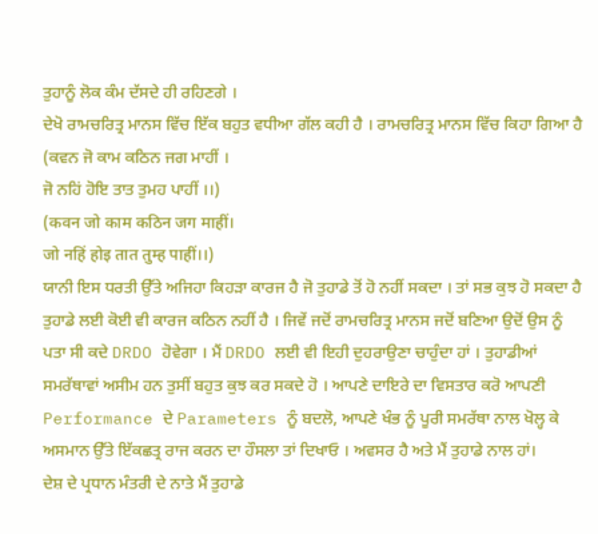ਤੁਹਾਨੂੰ ਲੋਕ ਕੰਮ ਦੱਸਦੇ ਹੀ ਰਹਿਣਗੇ ।
ਦੇਖੋ ਰਾਮਚਰਿਤ੍ਰ ਮਾਨਸ ਵਿੱਚ ਇੱਕ ਬਹੁਤ ਵਧੀਆ ਗੱਲ ਕਹੀ ਹੈ । ਰਾਮਚਰਿਤ੍ਰ ਮਾਨਸ ਵਿੱਚ ਕਿਹਾ ਗਿਆ ਹੈ
(ਕਵਨ ਜੋ ਕਾਮ ਕਠਿਨ ਜਗ ਮਾਹੀਂ ।
ਜੋ ਨਹਿਂ ਹੋਇ ਤਾਤ ਤੁਮਹ ਪਾਹੀਂ ।।)
(कवन जो काम कठिन जग माहीं।
जो नहिं होइ तात तुम्ह पाहीं।।)
ਯਾਨੀ ਇਸ ਧਰਤੀ ਉੱਤੇ ਅਜਿਹਾ ਕਿਹੜਾ ਕਾਰਜ ਹੈ ਜੋ ਤੁਹਾਡੇ ਤੋਂ ਹੋ ਨਹੀਂ ਸਕਦਾ । ਤਾਂ ਸਭ ਕੁਝ ਹੋ ਸਕਦਾ ਹੈ ਤੁਹਾਡੇ ਲਈ ਕੋਈ ਵੀ ਕਾਰਜ ਕਠਿਨ ਨਹੀਂ ਹੈ । ਜਿਵੇਂ ਜਦੋਂ ਰਾਮਚਰਿਤ੍ਰ ਮਾਨਸ ਜਦੋਂ ਬਣਿਆ ਉਦੋਂ ਉਸ ਨੂੰ ਪਤਾ ਸੀ ਕਦੇ DRDO ਹੋਵੇਗਾ । ਮੈਂ DRDO ਲਈ ਵੀ ਇਹੀ ਦੁਹਰਾਉਣਾ ਚਾਹੁੰਦਾ ਹਾਂ । ਤੁਹਾਡੀਆਂ ਸਮਰੱਥਾਵਾਂ ਅਸੀਮ ਹਨ ਤੁਸੀਂ ਬਹੁਤ ਕੁਝ ਕਰ ਸਕਦੇ ਹੋ । ਆਪਣੇ ਦਾਇਰੇ ਦਾ ਵਿਸਤਾਰ ਕਰੋ ਆਪਣੀ Performance ਦੇ Parameters ਨੂੰ ਬਦਲੋ, ਆਪਣੇ ਖੰਭ ਨੂੰ ਪੂਰੀ ਸਮਰੱਥਾ ਨਾਲ ਖੋਲ੍ਹ ਕੇ ਅਸਮਾਨ ਉੱਤੇ ਇੱਕਛਤ੍ਰ ਰਾਜ ਕਰਨ ਦਾ ਹੌਸਲਾ ਤਾਂ ਦਿਖਾਓ । ਅਵਸਰ ਹੈ ਅਤੇ ਮੈਂ ਤੁਹਾਡੇ ਨਾਲ ਹਾਂ।
ਦੇਸ਼ ਦੇ ਪ੍ਰਧਾਨ ਮੰਤਰੀ ਦੇ ਨਾਤੇ ਮੈਂ ਤੁਹਾਡੇ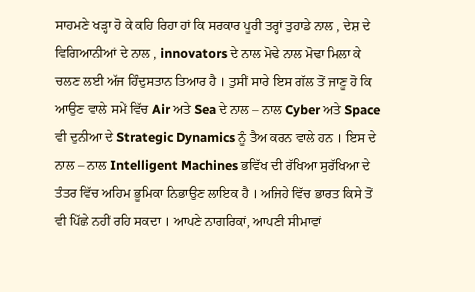ਸਾਹਮਣੇ ਖੜ੍ਹਾ ਹੋ ਕੇ ਕਹਿ ਰਿਹਾ ਹਾਂ ਕਿ ਸਰਕਾਰ ਪੂਰੀ ਤਰ੍ਹਾਂ ਤੁਹਾਡੇ ਨਾਲ , ਦੇਸ਼ ਦੇ ਵਿਗਿਆਨੀਆਂ ਦੇ ਨਾਲ , innovators ਦੇ ਨਾਲ ਮੋਢੇ ਨਾਲ ਮੋਢਾ ਮਿਲਾ ਕੇ ਚਲਣ ਲਈ ਅੱਜ ਹਿੰਦੁਸਤਾਨ ਤਿਆਰ ਹੈ । ਤੁਸੀਂ ਸਾਰੇ ਇਸ ਗੱਲ ਤੋਂ ਜਾਣੂ ਹੋ ਕਿ ਆਉਣ ਵਾਲੇ ਸਮੇਂ ਵਿੱਚ Air ਅਤੇ Sea ਦੇ ਨਾਲ – ਨਾਲ Cyber ਅਤੇ Space ਵੀ ਦੁਨੀਆ ਦੇ Strategic Dynamics ਨੂੰ ਤੈਅ ਕਰਨ ਵਾਲੇ ਹਨ । ਇਸ ਦੇ ਨਾਲ – ਨਾਲ Intelligent Machines ਭਵਿੱਖ ਦੀ ਰੱਖਿਆ ਸੁਰੱਖਿਆ ਦੇ ਤੰਤਰ ਵਿੱਚ ਅਹਿਮ ਭੂਮਿਕਾ ਨਿਭਾਉਣ ਲਾਇਕ ਹੈ । ਅਜਿਹੇ ਵਿੱਚ ਭਾਰਤ ਕਿਸੇ ਤੋਂ ਵੀ ਪਿੱਛੇ ਨਹੀਂ ਰਹਿ ਸਕਦਾ । ਆਪਣੇ ਨਾਗਰਿਕਾਂ, ਆਪਣੀ ਸੀਮਾਵਾਂ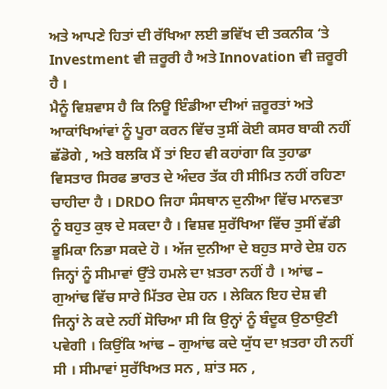ਅਤੇ ਆਪਣੇ ਹਿਤਾਂ ਦੀ ਰੱਖਿਆ ਲਈ ਭਵਿੱਖ ਦੀ ਤਕਨੀਕ ‘ਤੇ Investment ਵੀ ਜ਼ਰੂਰੀ ਹੈ ਅਤੇ Innovation ਵੀ ਜ਼ਰੂਰੀ ਹੈ ।
ਮੈਨੂੰ ਵਿਸ਼ਵਾਸ ਹੈ ਕਿ ਨਿਊ ਇੰਡੀਆ ਦੀਆਂ ਜ਼ਰੂਰਤਾਂ ਅਤੇ ਆਕਾਂਖਿਆਂਵਾਂ ਨੂੰ ਪੂਰਾ ਕਰਨ ਵਿੱਚ ਤੁਸੀਂ ਕੋਈ ਕਸਰ ਬਾਕੀ ਨਹੀਂ ਛੱਡੋਗੇ , ਅਤੇ ਬਲਕਿ ਮੈਂ ਤਾਂ ਇਹ ਵੀ ਕਹਾਂਗਾ ਕਿ ਤੁਹਾਡਾ ਵਿਸਤਾਰ ਸਿਰਫ ਭਾਰਤ ਦੇ ਅੰਦਰ ਤੱਕ ਹੀ ਸੀਮਿਤ ਨਹੀਂ ਰਹਿਣਾ ਚਾਹੀਦਾ ਹੈ । DRDO ਜਿਹਾ ਸੰਸਥਾਨ ਦੁਨੀਆ ਵਿੱਚ ਮਾਨਵਤਾ ਨੂੰ ਬਹੁਤ ਕੁਝ ਦੇ ਸਕਦਾ ਹੈ । ਵਿਸ਼ਵ ਸੁਰੱਖਿਆ ਵਿੱਚ ਤੁਸੀਂ ਵੱਡੀ ਭੂਮਿਕਾ ਨਿਭਾ ਸਕਦੇ ਹੋ । ਅੱਜ ਦੁਨੀਆ ਦੇ ਬਹੁਤ ਸਾਰੇ ਦੇਸ਼ ਹਨ ਜਿਨ੍ਹਾਂ ਨੂੰ ਸੀਮਾਵਾਂ ਉੱਤੇ ਹਮਲੇ ਦਾ ਖ਼ਤਰਾ ਨਹੀਂ ਹੈ । ਆਂਢ – ਗੁਆਂਢ ਵਿੱਚ ਸਾਰੇ ਮਿੱਤਰ ਦੇਸ਼ ਹਨ । ਲੇਕਿਨ ਇਹ ਦੇਸ਼ ਵੀ ਜਿਨ੍ਹਾਂ ਨੇ ਕਦੇ ਨਹੀਂ ਸੋਚਿਆ ਸੀ ਕਿ ਉਨ੍ਹਾਂ ਨੂੰ ਬੰਦੂਕ ਉਠਾਉਣੀ ਪਵੇਗੀ । ਕਿਉਂਕਿ ਆਂਢ – ਗੁਆਂਢ ਕਦੇ ਯੁੱਧ ਦਾ ਖ਼ਤਰਾ ਹੀ ਨਹੀਂ ਸੀ । ਸੀਮਾਵਾਂ ਸੁਰੱਖਿਅਤ ਸਨ , ਸ਼ਾਂਤ ਸਨ ,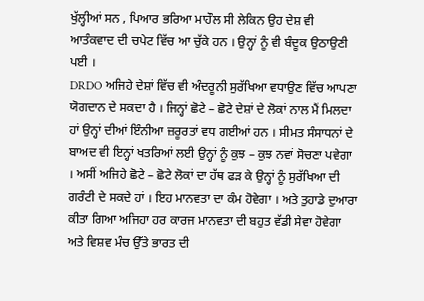ਖੁੱਲ੍ਹੀਆਂ ਸਨ , ਪਿਆਰ ਭਰਿਆ ਮਾਹੌਲ ਸੀ ਲੇਕਿਨ ਉਹ ਦੇਸ਼ ਵੀ ਆਤੰਕਵਾਦ ਦੀ ਚਪੇਟ ਵਿੱਚ ਆ ਚੁੱਕੇ ਹਨ । ਉਨ੍ਹਾਂ ਨੂੰ ਵੀ ਬੰਦੂਕ ਉਠਾਉਣੀ ਪਈ ।
DRDO ਅਜਿਹੇ ਦੇਸ਼ਾਂ ਵਿੱਚ ਵੀ ਅੰਦਰੂਨੀ ਸੁਰੱਖਿਆ ਵਧਾਉਣ ਵਿੱਚ ਆਪਣਾ ਯੋਗਦਾਨ ਦੇ ਸਕਦਾ ਹੈ । ਜਿਨ੍ਹਾਂ ਛੋਟੇ – ਛੋਟੇ ਦੇਸ਼ਾਂ ਦੇ ਲੋਕਾਂ ਨਾਲ ਮੈਂ ਮਿਲਦਾ ਹਾਂ ਉਨ੍ਹਾਂ ਦੀਆਂ ਇੰਨੀਆ ਜ਼ਰੂਰਤਾਂ ਵਧ ਗਈਆਂ ਹਨ । ਸੀਮਤ ਸੰਸਾਧਨਾਂ ਦੇ ਬਾਅਦ ਵੀ ਇਨ੍ਹਾਂ ਖਤਰਿਆਂ ਲਈ ਉਨ੍ਹਾਂ ਨੂੰ ਕੁਝ – ਕੁਝ ਨਵਾਂ ਸੋਚਣਾ ਪਵੇਗਾ । ਅਸੀਂ ਅਜਿਹੇ ਛੋਟੇ – ਛੋਟੇ ਲੋਕਾਂ ਦਾ ਹੱਥ ਫੜ ਕੇ ਉਨ੍ਹਾਂ ਨੂੰ ਸੁਰੱਖਿਆ ਦੀ ਗਰੰਟੀ ਦੇ ਸਕਦੇ ਹਾਂ । ਇਹ ਮਾਨਵਤਾ ਦਾ ਕੰਮ ਹੋਵੇਗਾ । ਅਤੇ ਤੁਹਾਡੇ ਦੁਆਰਾ ਕੀਤਾ ਗਿਆ ਅਜਿਹਾ ਹਰ ਕਾਰਜ ਮਾਨਵਤਾ ਦੀ ਬਹੁਤ ਵੱਡੀ ਸੇਵਾ ਹੋਵੇਗਾ ਅਤੇ ਵਿਸ਼ਵ ਮੰਚ ਉੱਤੇ ਭਾਰਤ ਦੀ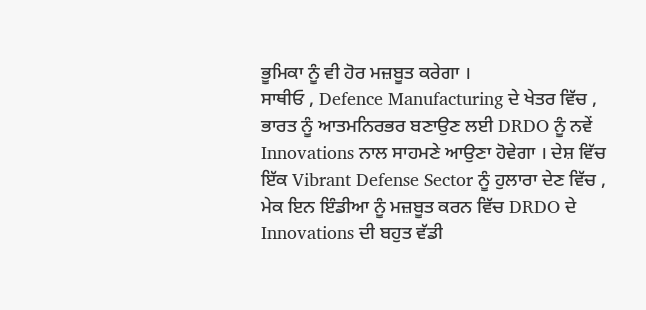ਭੂਮਿਕਾ ਨੂੰ ਵੀ ਹੋਰ ਮਜ਼ਬੂਤ ਕਰੇਗਾ ।
ਸਾਥੀਓ , Defence Manufacturing ਦੇ ਖੇਤਰ ਵਿੱਚ , ਭਾਰਤ ਨੂੰ ਆਤਮਨਿਰਭਰ ਬਣਾਉਣ ਲਈ DRDO ਨੂੰ ਨਵੇਂ Innovations ਨਾਲ ਸਾਹਮਣੇ ਆਉਣਾ ਹੋਵੇਗਾ । ਦੇਸ਼ ਵਿੱਚ ਇੱਕ Vibrant Defense Sector ਨੂੰ ਹੁਲਾਰਾ ਦੇਣ ਵਿੱਚ , ਮੇਕ ਇਨ ਇੰਡੀਆ ਨੂੰ ਮਜ਼ਬੂਤ ਕਰਨ ਵਿੱਚ DRDO ਦੇ Innovations ਦੀ ਬਹੁਤ ਵੱਡੀ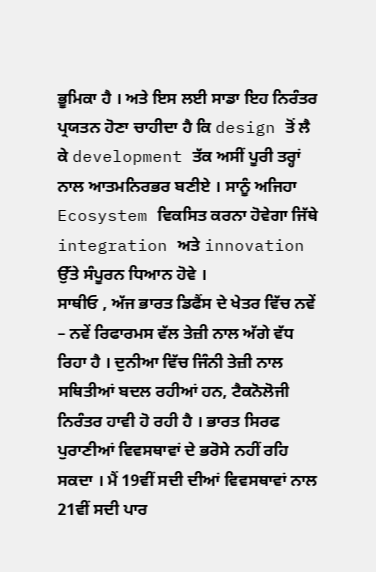ਭੂਮਿਕਾ ਹੈ । ਅਤੇ ਇਸ ਲਈ ਸਾਡਾ ਇਹ ਨਿਰੰਤਰ ਪ੍ਰਯਤਨ ਹੋਣਾ ਚਾਹੀਦਾ ਹੈ ਕਿ design ਤੋਂ ਲੈ ਕੇ development ਤੱਕ ਅਸੀਂ ਪੂਰੀ ਤਰ੍ਹਾਂ ਨਾਲ ਆਤਮਨਿਰਭਰ ਬਣੀਏ । ਸਾਨੂੰ ਅਜਿਹਾ Ecosystem ਵਿਕਸਿਤ ਕਰਨਾ ਹੋਵੇਗਾ ਜਿੱਥੇ integration ਅਤੇ innovation ਉੱਤੇ ਸੰਪੂਰਨ ਧਿਆਨ ਹੋਵੇ ।
ਸਾਥੀਓ , ਅੱਜ ਭਾਰਤ ਡਿਫੈਂਸ ਦੇ ਖੇਤਰ ਵਿੱਚ ਨਵੇਂ – ਨਵੇਂ ਰਿਫਾਰਮਸ ਵੱਲ ਤੇਜ਼ੀ ਨਾਲ ਅੱਗੇ ਵੱਧ ਰਿਹਾ ਹੈ । ਦੁਨੀਆ ਵਿੱਚ ਜਿੰਨੀ ਤੇਜ਼ੀ ਨਾਲ ਸਥਿਤੀਆਂ ਬਦਲ ਰਹੀਆਂ ਹਨ, ਟੈਕਨੋਲੋਜੀ ਨਿਰੰਤਰ ਹਾਵੀ ਹੋ ਰਹੀ ਹੈ । ਭਾਰਤ ਸਿਰਫ ਪੁਰਾਣੀਆਂ ਵਿਵਸਥਾਵਾਂ ਦੇ ਭਰੋਸੇ ਨਹੀਂ ਰਹਿ ਸਕਦਾ । ਮੈਂ 19ਵੀਂ ਸਦੀ ਦੀਆਂ ਵਿਵਸਥਾਵਾਂ ਨਾਲ 21ਵੀਂ ਸਦੀ ਪਾਰ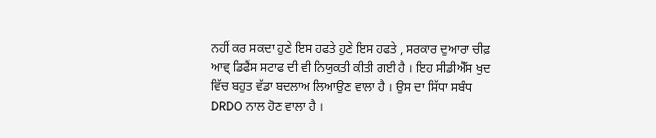ਨਹੀਂ ਕਰ ਸਕਦਾ ਹੁਣੇ ਇਸ ਹਫਤੇ ਹੁਣੇ ਇਸ ਹਫਤੇ , ਸਰਕਾਰ ਦੁਆਰਾ ਚੀਫ਼ ਆਵ੍ ਡਿਫੈਂਸ ਸਟਾਫ ਦੀ ਵੀ ਨਿਯੁਕਤੀ ਕੀਤੀ ਗਈ ਹੈ । ਇਹ ਸੀਡੀਐੱਸ ਖੁਦ ਵਿੱਚ ਬਹੁਤ ਵੱਡਾ ਬਦਲਾਅ ਲਿਆਉਣ ਵਾਲਾ ਹੈ । ਉਸ ਦਾ ਸਿੱਧਾ ਸਬੰਧ DRDO ਨਾਲ ਹੋਣ ਵਾਲਾ ਹੈ ।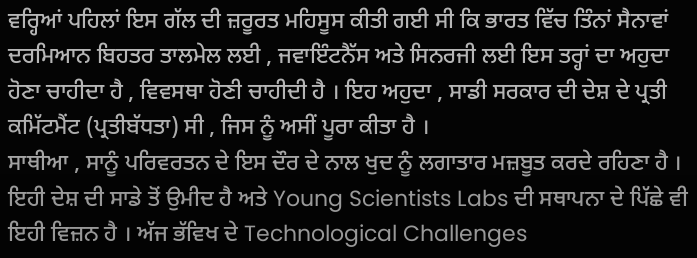ਵਰ੍ਹਿਆਂ ਪਹਿਲਾਂ ਇਸ ਗੱਲ ਦੀ ਜ਼ਰੂਰਤ ਮਹਿਸੂਸ ਕੀਤੀ ਗਈ ਸੀ ਕਿ ਭਾਰਤ ਵਿੱਚ ਤਿੰਨਾਂ ਸੈਨਾਵਾਂ ਦਰਮਿਆਨ ਬਿਹਤਰ ਤਾਲਮੇਲ ਲਈ , ਜਵਾਇੰਟਨੈੱਸ ਅਤੇ ਸਿਨਰਜੀ ਲਈ ਇਸ ਤਰ੍ਹਾਂ ਦਾ ਅਹੁਦਾ ਹੋਣਾ ਚਾਹੀਦਾ ਹੈ , ਵਿਵਸਥਾ ਹੋਣੀ ਚਾਹੀਦੀ ਹੈ । ਇਹ ਅਹੁਦਾ , ਸਾਡੀ ਸਰਕਾਰ ਦੀ ਦੇਸ਼ ਦੇ ਪ੍ਰਤੀ ਕਮਿੱਟਮੈਂਟ (ਪ੍ਰਤੀਬੱਧਤਾ) ਸੀ , ਜਿਸ ਨੂੰ ਅਸੀਂ ਪੂਰਾ ਕੀਤਾ ਹੈ ।
ਸਾਥੀਆ , ਸਾਨੂੰ ਪਰਿਵਰਤਨ ਦੇ ਇਸ ਦੌਰ ਦੇ ਨਾਲ ਖੁਦ ਨੂੰ ਲਗਾਤਾਰ ਮਜ਼ਬੂਤ ਕਰਦੇ ਰਹਿਣਾ ਹੈ । ਇਹੀ ਦੇਸ਼ ਦੀ ਸਾਡੇ ਤੋਂ ਉਮੀਦ ਹੈ ਅਤੇ Young Scientists Labs ਦੀ ਸਥਾਪਨਾ ਦੇ ਪਿੱਛੇ ਵੀ ਇਹੀ ਵਿਜ਼ਨ ਹੈ । ਅੱਜ ਭੱਵਿਖ ਦੇ Technological Challenges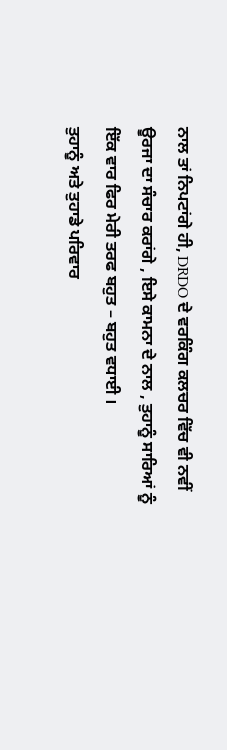ਨਾਲ ਤਾਂ ਨਿਪਟਾਂਗੇ ਹੀ, DRDO ਦੇ ਵਰਕਿੰਗ ਕਲਚਰ ਵਿੱਚ ਵੀ ਨਵੀਂ ਊਰਜਾ ਦਾ ਸੰਚਾਰ ਕਰਾਂਗੇ , ਇਸੇ ਕਾਮਨਾ ਦੇ ਨਾਲ , ਤੁਹਾਨੂੰ ਸਾਰਿਆਂ ਨੂੰ ਇੱਕ ਵਾਰ ਫਿਰ ਮੇਰੀ ਤਰਫ ਬਹੁਤ – ਬਹੁਤ ਵਧਾਈ ।
ਤੁਹਾਨੂੰ ਅਤੇ ਤੁਹਾਡੇ ਪਰਿਵਾਰ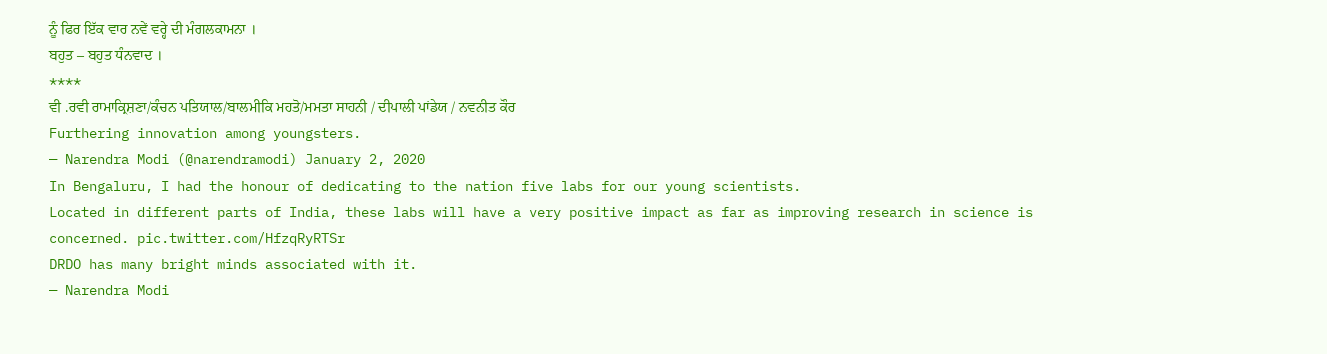ਨੂੰ ਫਿਰ ਇੱਕ ਵਾਰ ਨਵੇਂ ਵਰ੍ਹੇ ਦੀ ਮੰਗਲਕਾਮਨਾ ।
ਬਹੁਤ – ਬਹੁਤ ਧੰਨਵਾਦ ।
****
ਵੀ .ਰਵੀ ਰਾਮਾਕ੍ਰਿਸ਼ਣਾ/ਕੰਚਨ ਪਤਿਯਾਲ/ਬਾਲਮੀਕਿ ਮਹਤੋ/ਮਮਤਾ ਸਾਹਨੀ / ਦੀਪਾਲੀ ਪਾਂਡੇਯ / ਨਵਨੀਤ ਕੌਰ
Furthering innovation among youngsters.
— Narendra Modi (@narendramodi) January 2, 2020
In Bengaluru, I had the honour of dedicating to the nation five labs for our young scientists.
Located in different parts of India, these labs will have a very positive impact as far as improving research in science is concerned. pic.twitter.com/HfzqRyRTSr
DRDO has many bright minds associated with it.
— Narendra Modi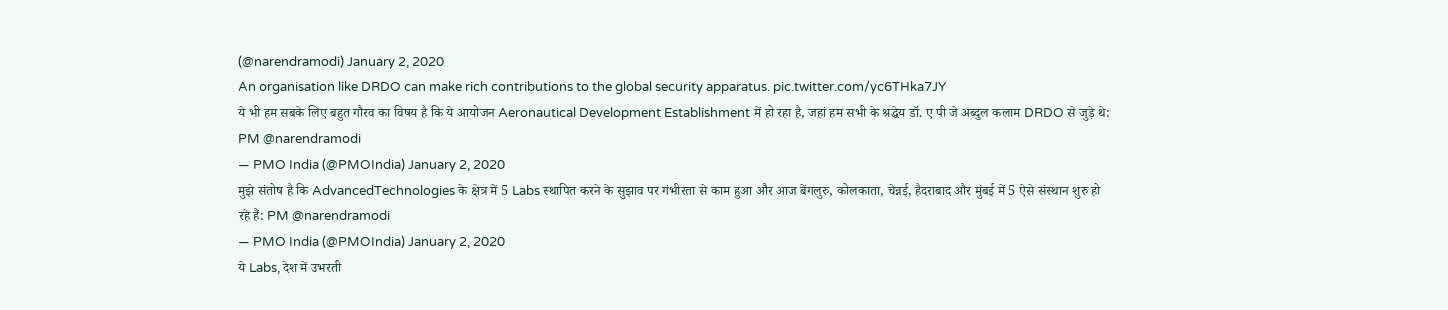(@narendramodi) January 2, 2020
An organisation like DRDO can make rich contributions to the global security apparatus. pic.twitter.com/yc6THka7JY
ये भी हम सबके लिए बहुत गौरव का विषय है कि ये आयोजन Aeronautical Development Establishment में हो रहा है, जहां हम सभी के श्रद्धेय डॉ. ए पी जे अब्दुल कलाम DRDO से जुड़े थे: PM @narendramodi
— PMO India (@PMOIndia) January 2, 2020
मुझे संतोष है कि AdvancedTechnologies के क्षेत्र में 5 Labs स्थापित करने के सुझाव पर गंभीरता से काम हुआ और आज बेंगलुरु, कोलकाता, चेन्नई, हैदराबाद और मुंबई में 5 ऐसे संस्थान शुरु हो रहे हैं: PM @narendramodi
— PMO India (@PMOIndia) January 2, 2020
ये Labs, देश में उभरती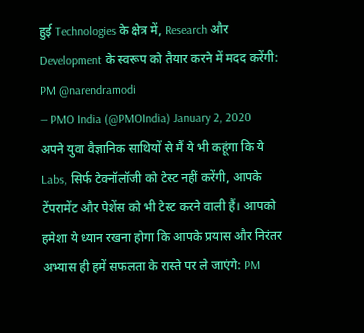हुई Technologies के क्षेत्र में, Research और Development के स्वरूप को तैयार करने में मदद करेंगी: PM @narendramodi
— PMO India (@PMOIndia) January 2, 2020
अपने युवा वैज्ञानिक साथियों से मैं ये भी कहूंगा कि ये Labs, सिर्फ टेक्नॉलॉजी को टेस्ट नहीं करेंगी, आपके टेंपरामेंट और पेशेंस को भी टेस्ट करने वाली हैं। आपको हमेशा ये ध्यान रखना होगा कि आपके प्रयास और निरंतर अभ्यास ही हमें सफलता के रास्ते पर ले जाएंगे: PM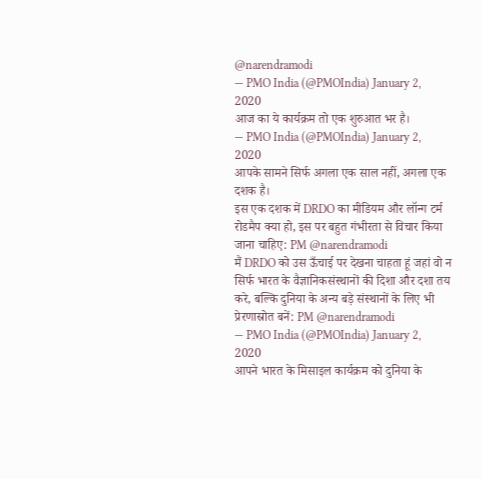@narendramodi
— PMO India (@PMOIndia) January 2, 2020
आज का ये कार्यक्रम तो एक शुरुआत भर है।
— PMO India (@PMOIndia) January 2, 2020
आपके सामने सिर्फ अगला एक साल नहीं, अगला एक दशक है।
इस एक दशक में DRDO का मीडियम और लॉन्ग टर्म रोडमैप क्या हो, इस पर बहुत गंभीरता से विचार किया जाना चाहिए: PM @narendramodi
मैं DRDO को उस ऊँचाई पर देखना चाहता हूं जहां वो न सिर्फ भारत के वैज्ञानिकसंस्थानों की दिशा और दशा तय करे, बल्कि दुनिया के अन्य बड़े संस्थानों के लिए भी प्रेरणास्रोत बनें: PM @narendramodi
— PMO India (@PMOIndia) January 2, 2020
आपने भारत के मिसाइल कार्यक्रम को दुनिया के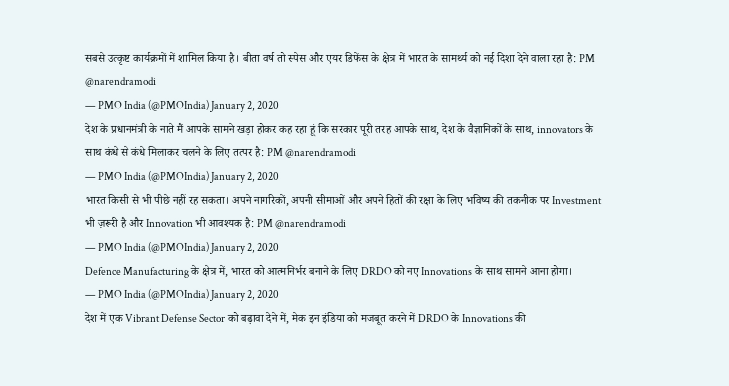सबसे उत्कृष्ट कार्यक्रमों में शामिल किया है। बीता वर्ष तो स्पेस और एयर डिफेंस के क्षेत्र में भारत के सामर्थ्य को नई दिशा देने वाला रहा है: PM @narendramodi
— PMO India (@PMOIndia) January 2, 2020
देश के प्रधानमंत्री के नाते मैं आपके सामने खड़ा होकर कह रहा हूं कि सरकार पूरी तरह आपके साथ, देश के वैज्ञानिकों के साथ, innovators के साथ कंधे से कंधे मिलाकर चलने के लिए तत्पर है: PM @narendramodi
— PMO India (@PMOIndia) January 2, 2020
भारत किसी से भी पीछे नहीं रह सकता। अपने नागरिकों, अपनी सीमाओं और अपने हितों की रक्षा के लिए भविष्य की तकनीक पर Investment भी ज़रूरी है और Innovation भी आवश्यक है: PM @narendramodi
— PMO India (@PMOIndia) January 2, 2020
Defence Manufacturing के क्षेत्र में, भारत को आत्मनिर्भर बनाने के लिए DRDO को नए Innovations के साथ सामने आना होगा।
— PMO India (@PMOIndia) January 2, 2020
देश में एक Vibrant Defense Sector को बढ़ावा देने में, मेक इन इंडिया को मजबूत करने में DRDO के Innovations की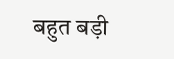बहुत बड़ी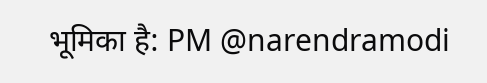भूमिका है: PM @narendramodi